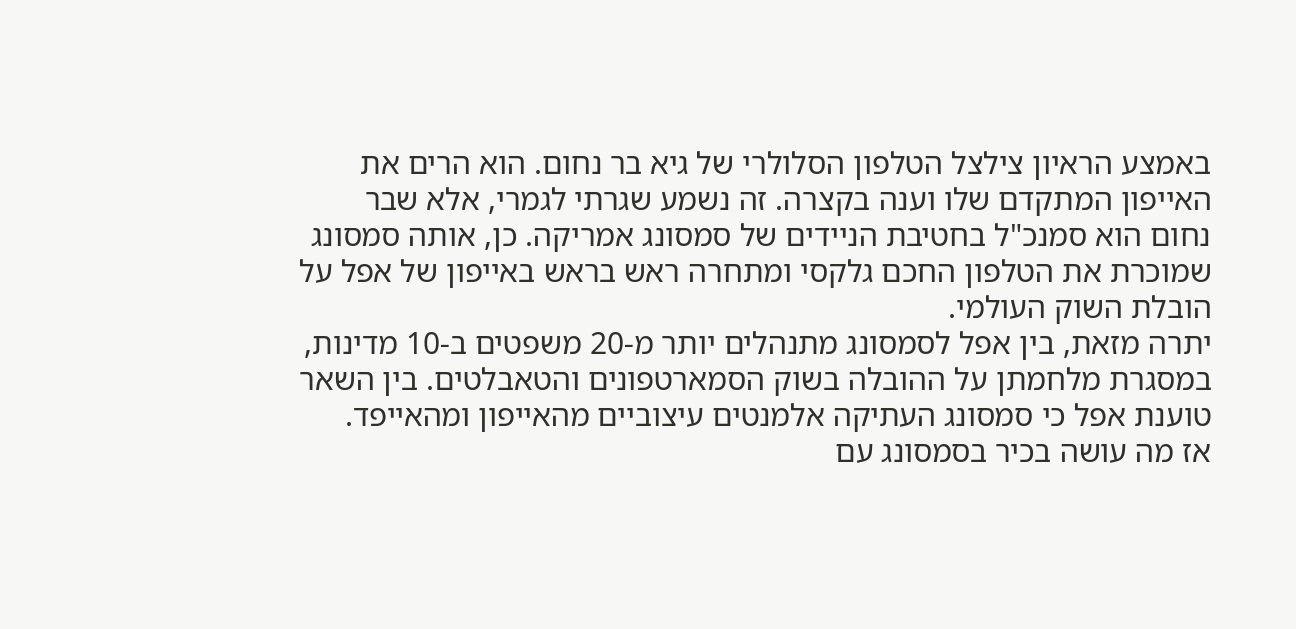באמצע הראיון צילצל הטלפון הסלולרי של גיא בר נחום. הוא הרים את האייפון המתקדם שלו וענה בקצרה. זה נשמע שגרתי לגמרי, אלא שבר נחום הוא סמנכ"ל בחטיבת הניידים של סמסונג אמריקה. כן, אותה סמסונג שמוכרת את הטלפון החכם גלקסי ומתחרה ראש בראש באייפון של אפל על הובלת השוק העולמי.
יתרה מזאת, בין אפל לסמסונג מתנהלים יותר מ-20 משפטים ב-10 מדינות, במסגרת מלחמתן על ההובלה בשוק הסמארטפונים והטאבלטים. בין השאר טוענת אפל כי סמסונג העתיקה אלמנטים עיצוביים מהאייפון ומהאייפד.
אז מה עושה בכיר בסמסונג עם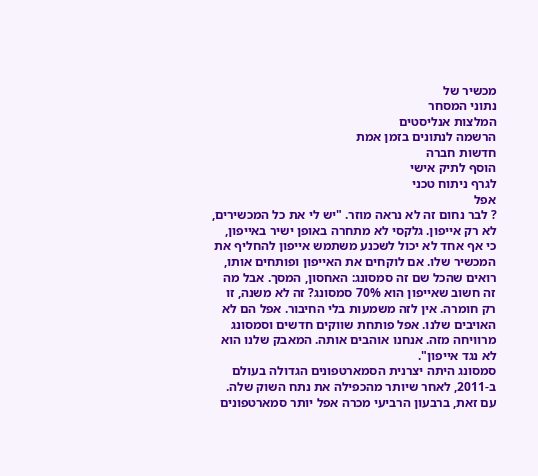מכשיר של
נתוני המסחר
המלצות אנליסטים
הרשמה לנתונים בזמן אמת
חדשות חברה
הוסף לתיק אישי
לגרף ניתוח טכני
אפל
? לבר נחום זה לא נראה מוזר. "יש לי את כל המכשירים, לא רק אייפון. גלקסי לא מתחרה באופן ישיר באייפון, כי אף אחד לא יכול לשכנע משתמש אייפון להחליף את המכשיר שלו. אם לוקחים את האייפון ופותחים אותו, רואים שהכל שם זה סמסונג: האחסון, המסך. אבל מה זה חשוב שאייפון הוא 70% סמסונג? זה לא משנה, זו רק חומרה. אין לזה משמעות בלי החיבור. אפל הם לא האויבים שלנו. אפל פותחת שווקים חדשים וסמסונג מרוויחה מזה. אנחנו אוהבים אותה. המאבק שלנו הוא לא נגד אייפון".
סמסונג היתה יצרנית הסמארטפונים הגדולה בעולם ב-2011, לאחר שיותר מהכפילה את נתח השוק שלה. עם זאת, ברבעון הרביעי מכרה אפל יותר סמארטפונים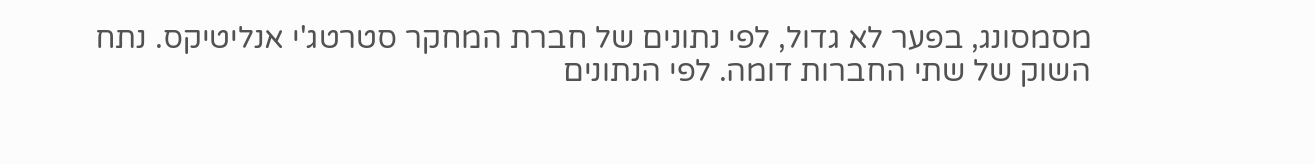מסמסונג, בפער לא גדול, לפי נתונים של חברת המחקר סטרטג'י אנליטיקס. נתח השוק של שתי החברות דומה. לפי הנתונים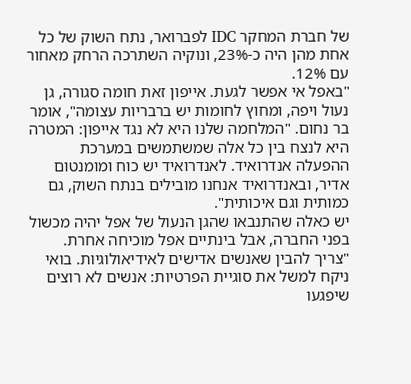של חברת המחקר IDC לפברואר, נתח השוק של כל אחת מהן היה כ-23%, ונוקיה השתרכה הרחק מאחור עם 12%.
"באפל אי אפשר לגעת. אייפון זאת חומה סגורה, גן נעול ויפה, ומחוץ לחומות יש ברבריות עצומה", אומר בר נחום. "המלחמה שלנו היא לא נגד אייפון: המטרה היא לנצח בין כל אלה שמשתמשים במערכת ההפעלה אנדרואיד. לאנדרואיד יש כוח ומומנטום אדיר, ובאנדרואיד אנחנו מובילים בנתח השוק, גם כמותית וגם איכותית".
יש כאלה שהתנבאו שהגן הנעול של אפל יהיה מכשול בפני החברה, אבל בינתיים אפל מוכיחה אחרת.
"צריך להבין שאנשים אדישים לאידיאולוגיות. בואי ניקח למשל את סוגיית הפרטיות: אנשים לא רוצים שיפגעו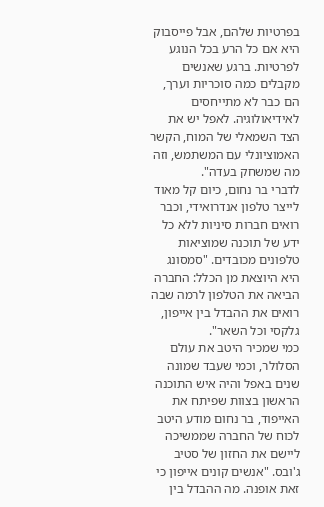בפרטיות שלהם, אבל פייסבוק היא אם כל הרע בכל הנוגע לפרטיות. ברגע שאנשים מקבלים כמה סוכריות וערך, הם כבר לא מתייחסים לאידיאולוגיה. לאפל יש את הצד השמאלי של המוח, הקשר האמוציונלי עם המשתמש, וזה מה שמשחק בעדה".
לדברי בר נחום, כיום קל מאוד לייצר טלפון אנדרואידי, וכבר רואים חברות סיניות ללא כל ידע של תוכנה שמוציאות טלפונים מכובדים. "סמסונג היא היוצאת מן הכלל: החברה הביאה את הטלפון לרמה שבה רואים את ההבדל בין אייפון, גלקסי וכל השאר".
כמי שמכיר היטב את עולם הסלולר, וכמי שעבד שמונה שנים באפל והיה איש התוכנה הראשון בצוות שפיתח את האייפוד, בר נחום מודע היטב לכוח של החברה שממשיכה ליישם את החזון של סטיב ג'ובס. "אנשים קונים אייפון כי זאת אופנה. מה ההבדל בין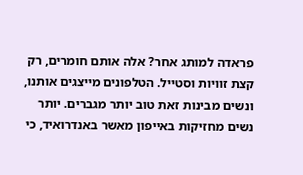פראדה למותג אחר? אלה אותם חומרים, רק קצת זוויות וסטייל. הטלפונים מייצגים אותנו, ונשים מבינות זאת טוב יותר מגברים. יותר נשים מחזיקות באייפון מאשר באנדרואיד, כי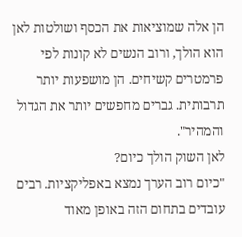הן אלה שמוציאות את הכסף ושולטות לאן הוא הולך, ורוב הנשים לא קונות לפי פרמטרים קשיחים. הן מושפעות יותר תרבותית. גברים מחפשים יותר את הגדול והמהיר".
לאן השוק הולך כיום?
"כיום רוב הערך נמצא באפליקציות. רבים עובדים בתחום הזה באופן מאוד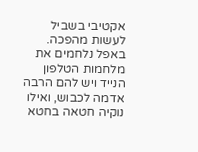אקטיבי בשביל לעשות מהפכה. באפל נלחמים את מלחמות הטלפון הנייד ויש להם הרבה אדמה לכבוש, ואילו נוקיה חטאה בחטא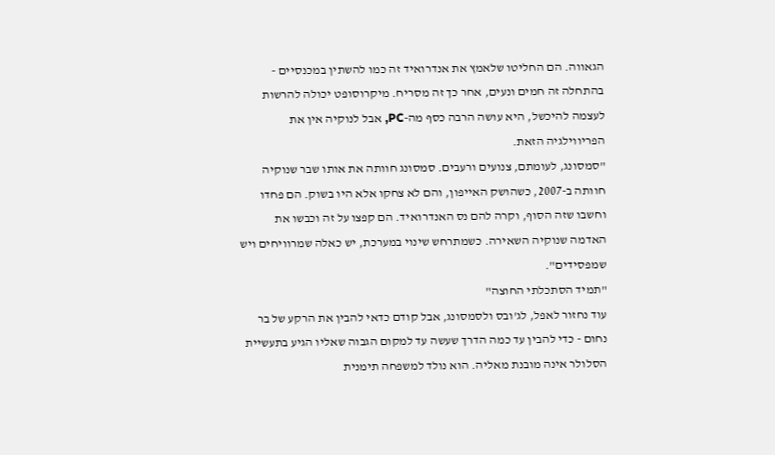הגאווה. הם החליטו שלאמץ את אנדרואיד זה כמו להשתין במכנסיים - בהתחלה זה חמים ונעים, אחר כך זה מסריח. מיקרוסופט יכולה להרשות לעצמה להיכשל, היא עושה הרבה כסף מה-PC, אבל לנוקיה אין את הפריווילגיה הזאת.
"סמסונג, לעומתם, צנועים ורעבים. סמסונג חוותה את אותו שבר שנוקיה חוותה ב-2007, כשהושק האייפון, והם לא צחקו אלא היו בשוק. הם פחדו וחשבו שזה הסוף, וקרה להם נס האנדרואיד. הם קפצו על זה וכבשו את האדמה שנוקיה השאירה. כשמתרחש שינוי במערכת, יש כאלה שמרוויחים ויש שמפסידים".
"תמיד הסתכלתי החוצה"
עוד נחזור לאפל, לג'ובס ולסמסונג, אבל קודם כדאי להבין את הרקע של בר נחום - כדי להבין עד כמה הדרך שעשה עד למקום הגבוה שאליו הגיע בתעשיית הסלולר אינה מובנת מאליה. הוא נולד למשפחה תימנית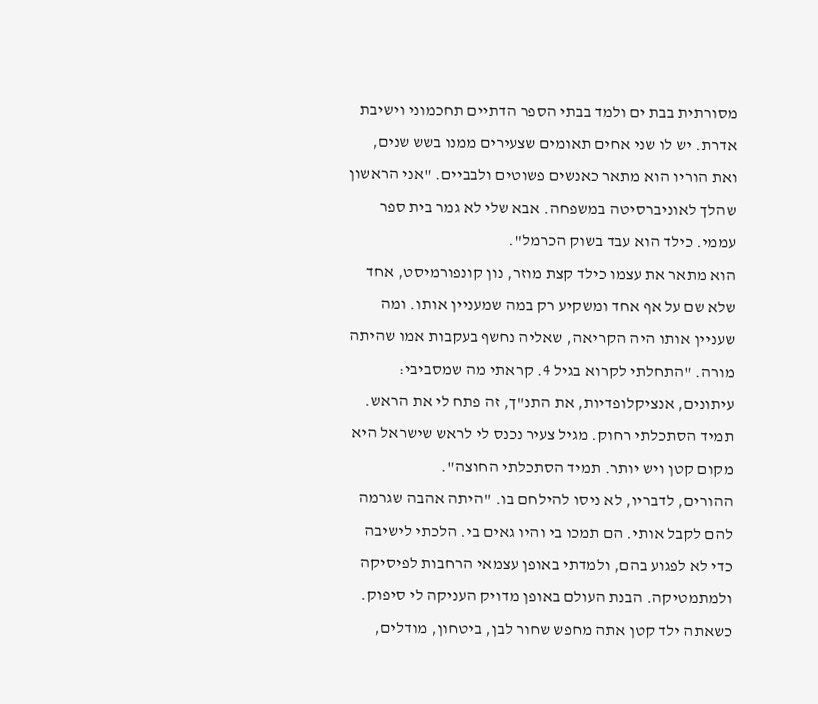מסורתית בבת ים ולמד בבתי הספר הדתיים תחכמוני וישיבת אדרת. יש לו שני אחים תאומים שצעירים ממנו בשש שנים, ואת הוריו הוא מתאר כאנשים פשוטים ולבביים. "אני הראשון שהלך לאוניברסיטה במשפחה. אבא שלי לא גמר בית ספר עממי. כילד הוא עבד בשוק הכרמל".
הוא מתאר את עצמו כילד קצת מוזר, נון קונפורמיסט, אחד שלא שם על אף אחד ומשקיע רק במה שמעניין אותו. ומה שעניין אותו היה הקריאה, שאליה נחשף בעקבות אמו שהיתה מורה. "התחלתי לקרוא בגיל 4. קראתי מה שמסביבי: עיתונים, אנציקלופדיות, את התנ"ך, זה פתח לי את הראש. תמיד הסתכלתי רחוק. מגיל צעיר נכנס לי לראש שישראל היא מקום קטן ויש יותר. תמיד הסתכלתי החוצה".
ההורים, לדבריו, לא ניסו להילחם בו. "היתה אהבה שגרמה להם לקבל אותי. הם תמכו בי והיו גאים בי. הלכתי לישיבה כדי לא לפגוע בהם, ולמדתי באופן עצמאי הרחבות לפיסיקה ולמתמטיקה. הבנת העולם באופן מדויק העניקה לי סיפוק. כשאתה ילד קטן אתה מחפש שחור לבן, ביטחון, מודלים,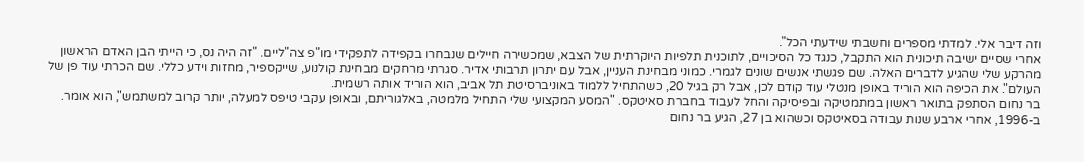וזה דיבר אלי. למדתי מספרים וחשבתי שידעתי הכל".
אחרי שסיים ישיבה תיכונית הוא התקבל, כנגד כל הסיכויים, לתוכנית תלפיות היוקרתית של הצבא, שמכשירה חיילים שנבחרו בקפידה לתפקידי מו"פ צה"ליים. "זה היה נס, כי הייתי הבן האדם הראשון מהרקע שלי שהגיע לדברים האלה. שם פגשתי אנשים שונים לגמרי. כמוני מבחינת העניין, אבל עם יתרון תרבותי אדיר. סגרתי מרחקים מבחינת קולנוע, שייקספיר, מחזות וידע כללי. שם הכרתי עוד פן של העולם". את הכיפה הוא הוריד באופן מנטלי עוד קודם לכן, אבל רק בגיל 20, כשהתחיל ללמוד באוניברסיטת תל אביב, הוא הוריד אותה רשמית.
בר נחום הסתפק בתואר ראשון במתמטיקה ובפיסיקה והחל לעבוד בחברת סאיטקס. "המסע המקצועי שלי התחיל מלמטה, באלגוריתם, ובאופן עקבי טיפס למעלה, יותר קרוב למשתמש", הוא אומר. ב-1996, אחרי ארבע שנות עבודה בסאיטקס וכשהוא בן 27, הגיע בר נחום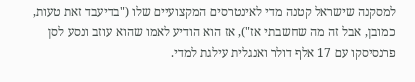למסקנה שישראל קטנה מדי לאינטרסים המקצועיים שלו ("בדיעבד זאת טעות, כמובן, אבל זה מה שחשבתי אז"), אז הוא הודיע לאמו שהוא עוזב ונסע לסן פרנסיסקו עם 17 אלף דולר ואנגלית עילגת למדי.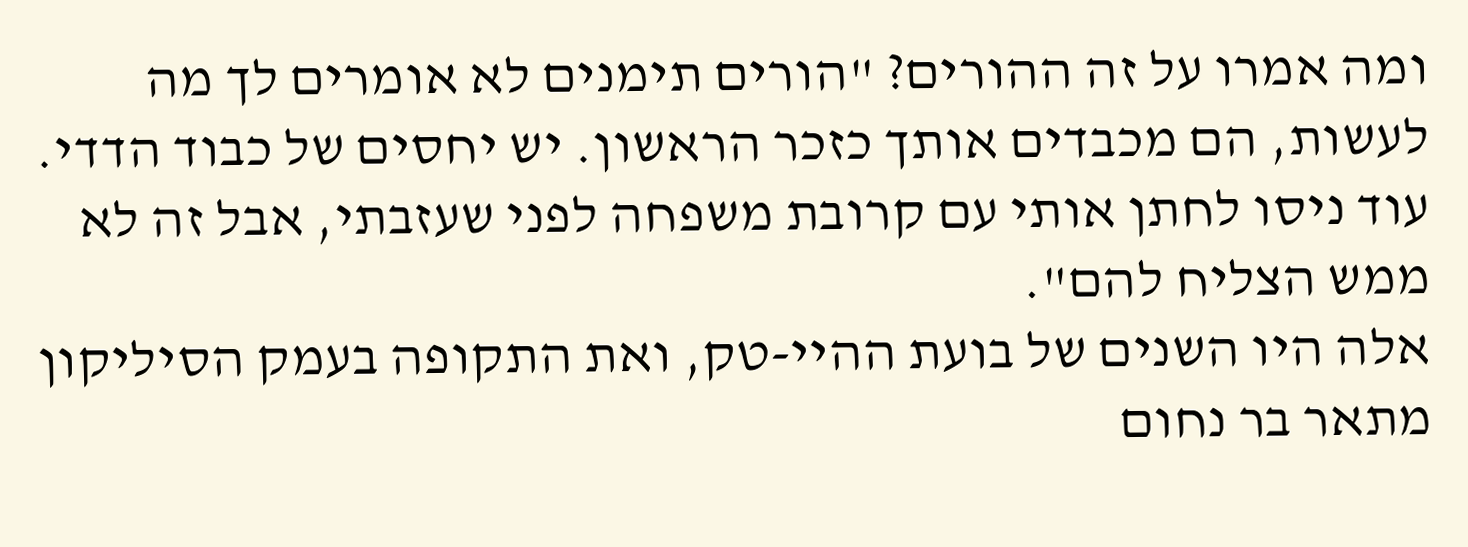ומה אמרו על זה ההורים? "הורים תימנים לא אומרים לך מה לעשות, הם מכבדים אותך כזכר הראשון. יש יחסים של כבוד הדדי. עוד ניסו לחתן אותי עם קרובת משפחה לפני שעזבתי, אבל זה לא ממש הצליח להם".
אלה היו השנים של בועת ההיי-טק, ואת התקופה בעמק הסיליקון מתאר בר נחום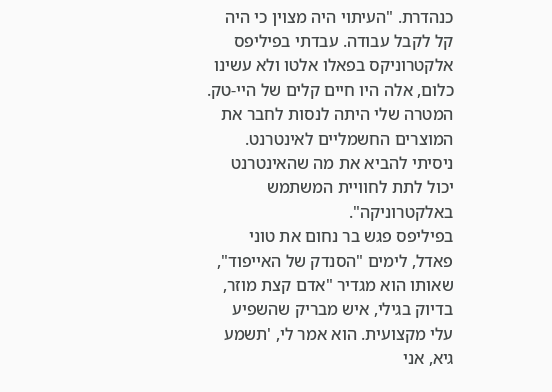כנהדרת. "העיתוי היה מצוין כי היה קל לקבל עבודה. עבדתי בפיליפס אלקטרוניקס בפאלו אלטו ולא עשינו כלום, אלה היו חיים קלים של היי-טק. המטרה שלי היתה לנסות לחבר את המוצרים החשמליים לאינטרנט. ניסיתי להביא את מה שהאינטרנט יכול לתת לחוויית המשתמש באלקטרוניקה".
בפיליפס פגש בר נחום את טוני פאדל, לימים "הסנדק של האייפוד", שאותו הוא מגדיר "אדם קצת מוזר, בדיוק בגילי, איש מבריק שהשפיע עלי מקצועית. הוא אמר לי, 'תשמע גיא, אני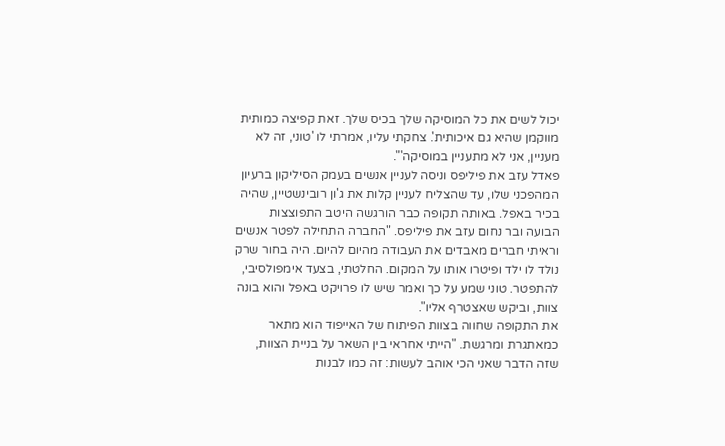יכול לשים את כל המוסיקה שלך בכיס שלך. זאת קפיצה כמותית מווקמן שהיא גם איכותית'. צחקתי עליו, אמרתי לו 'טוני, זה לא מעניין, אני לא מתעניין במוסיקה'".
פאדל עזב את פיליפס וניסה לעניין אנשים בעמק הסיליקון ברעיון המהפכני שלו, עד שהצליח לעניין קלות את ג'ון רובינשטיין, שהיה בכיר באפל. באותה תקופה כבר הורגשה היטב התפוצצות הבועה ובר נחום עזב את פיליפס. "החברה התחילה לפטר אנשים וראיתי חברים מאבדים את העבודה מהיום להיום. היה בחור שרק נולד לו ילד ופיטרו אותו על המקום. החלטתי, בצעד אימפולסיבי, להתפטר. טוני שמע על כך ואמר שיש לו פרויקט באפל והוא בונה צוות, וביקש שאצטרף אליו".
את התקופה שחווה בצוות הפיתוח של האייפוד הוא מתאר כמאתגרת ומרגשת. "הייתי אחראי בין השאר על בניית הצוות, שזה הדבר שאני הכי אוהב לעשות: זה כמו לבנות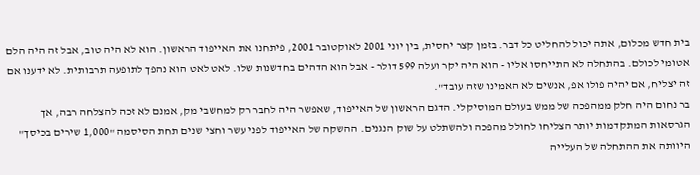בית חדש מכלום, אתה יכול להחליט כל דבר. בזמן קצר יחסית, בין יוני 2001 לאוקטובר 2001, פיתחנו את האייפוד הראשון. הוא לא היה טוב, אבל זה היה הלם אטומי לכולם. בהתחלה לא התייחסו אליו - הוא היה יקר ועלה 599 דולר - אבל הוא הדהים בחדשנות שלו. לאט לאט הוא נהפך לתופעה תרבותית. לא ידענו אם זה יצליח, אם יהיה פולו אפ, אנשים לא האמינו שזה עובד".
בר נחום היה חלק ממהפכה של ממש בעולם המוסיקלי. הדגם הראשון של האייפוד, שאפשר היה לחבר רק למחשבי מק, אמנם לא זכה להצלחה רבה, אך הגרסאות המתקדמות יותר הצליחו לחולל מהפכה ולהשתלט על שוק הנגנים. ההשקה של האייפוד לפני עשר וחצי שנים תחת הסיסמה "1,000 שירים בכיסך" היוותה את ההתחלה של העלייה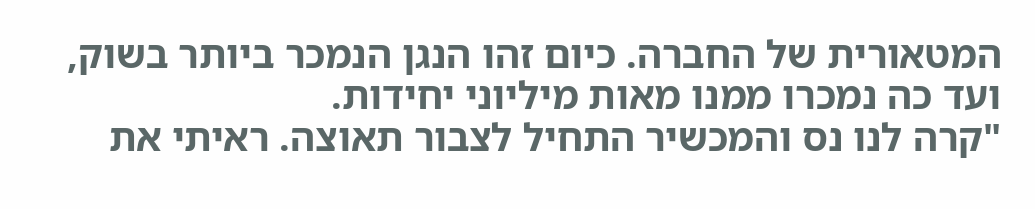המטאורית של החברה. כיום זהו הנגן הנמכר ביותר בשוק, ועד כה נמכרו ממנו מאות מיליוני יחידות.
"קרה לנו נס והמכשיר התחיל לצבור תאוצה. ראיתי את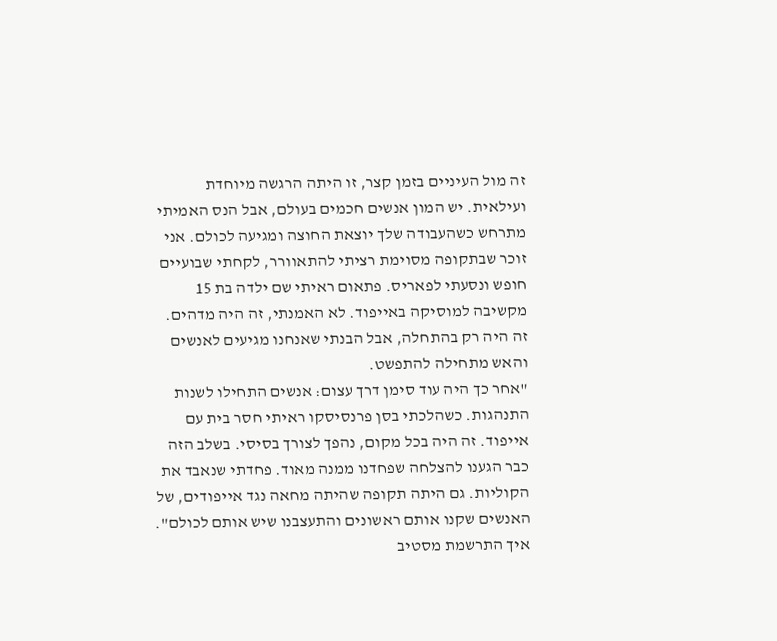זה מול העיניים בזמן קצר, זו היתה הרגשה מיוחדת ועילאית. יש המון אנשים חכמים בעולם, אבל הנס האמיתי מתרחש כשהעבודה שלך יוצאת החוצה ומגיעה לכולם. אני זוכר שבתקופה מסוימת רציתי להתאוורר, לקחתי שבועיים חופש ונסעתי לפאריס. פתאום ראיתי שם ילדה בת 15 מקשיבה למוסיקה באייפוד. לא האמנתי, זה היה מדהים. זה היה רק בהתחלה, אבל הבנתי שאנחנו מגיעים לאנשים והאש מתחילה להתפשט.
"אחר כך היה עוד סימן דרך עצום: אנשים התחילו לשנות התנהגות. כשהלכתי בסן פרנסיסקו ראיתי חסר בית עם אייפוד. זה היה בכל מקום, נהפך לצורך בסיסי. בשלב הזה כבר הגענו להצלחה שפחדנו ממנה מאוד. פחדתי שנאבד את הקוליות. גם היתה תקופה שהיתה מחאה נגד אייפודים, של האנשים שקנו אותם ראשונים והתעצבנו שיש אותם לכולם".
איך התרשמת מסטיב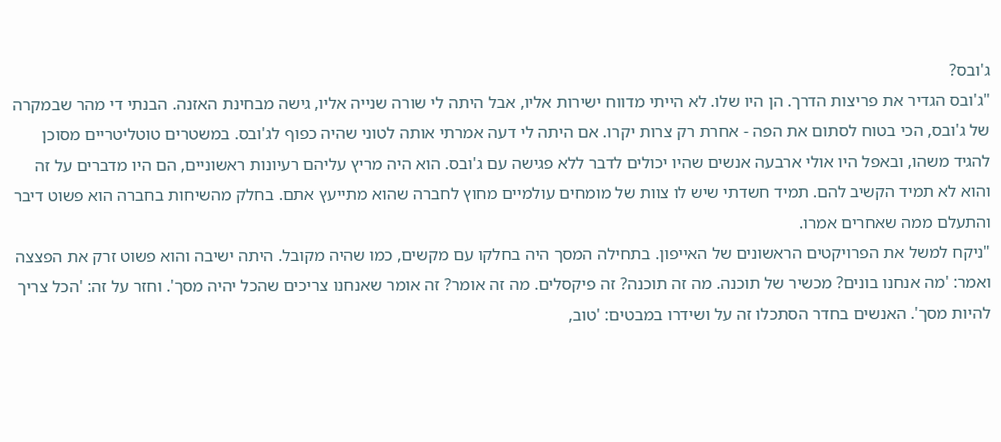ג'ובס?
"ג'ובס הגדיר את פריצות הדרך. הן היו שלו. לא הייתי מדווח ישירות אליו, אבל היתה לי שורה שנייה אליו, גישה מבחינת האזנה. הבנתי די מהר שבמקרה של ג'ובס, הכי בטוח לסתום את הפה - אחרת רק צרות יקרו. אם היתה לי דעה אמרתי אותה לטוני שהיה כפוף לג'ובס. במשטרים טוטליטריים מסוכן להגיד משהו, ובאפל היו אולי ארבעה אנשים שהיו יכולים לדבר ללא פגישה עם ג'ובס. הוא היה מריץ עליהם רעיונות ראשוניים, הם היו מדברים על זה והוא לא תמיד הקשיב להם. תמיד חשדתי שיש לו צוות של מומחים עולמיים מחוץ לחברה שהוא מתייעץ אתם. בחלק מהשיחות בחברה הוא פשוט דיבר והתעלם ממה שאחרים אמרו.
"ניקח למשל את הפרויקטים הראשונים של האייפון. בתחילה המסך היה בחלקו עם מקשים, כמו שהיה מקובל. היתה ישיבה והוא פשוט זרק את הפצצה ואמר: 'מה אנחנו בונים? מכשיר של תוכנה. מה זה תוכנה? זה פיקסלים. מה זה אומר? זה אומר שאנחנו צריכים שהכל יהיה מסך'. וחזר על זה: 'הכל צריך להיות מסך'. האנשים בחדר הסתכלו זה על ושידרו במבטים: 'טוב,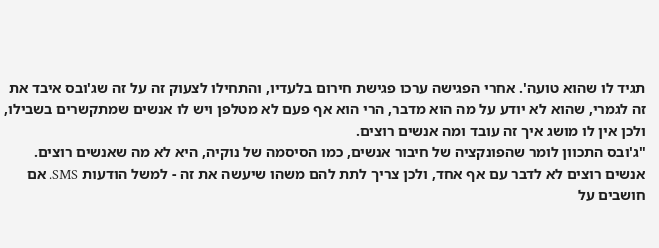תגיד לו שהוא טועה'. אחרי הפגישה ערכו פגישת חירום בלעדיו, והתחילו לצעוק זה על זה שג'ובס איבד את זה לגמרי, שהוא לא יודע על מה הוא מדבר, הרי הוא אף פעם לא מטלפן ויש לו אנשים שמתקשרים בשבילו, ולכן אין לו מושג איך זה עובד ומה אנשים רוצים.
"ג'ובס התכוון לומר שהפונקציה של חיבור אנשים, כמו הסיסמה של נוקיה, היא לא מה שאנשים רוצים. אנשים רוצים לא לדבר עם אף אחד, ולכן צריך לתת להם משהו שיעשה את זה - למשל הודעות SMS. אם חושבים על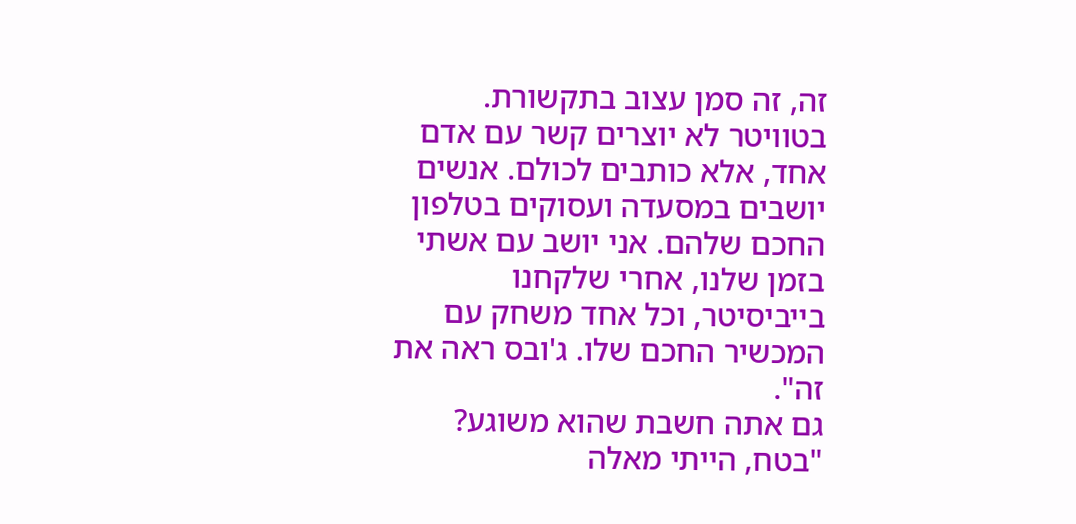זה, זה סמן עצוב בתקשורת. בטוויטר לא יוצרים קשר עם אדם אחד, אלא כותבים לכולם. אנשים יושבים במסעדה ועסוקים בטלפון החכם שלהם. אני יושב עם אשתי בזמן שלנו, אחרי שלקחנו בייביסיטר, וכל אחד משחק עם המכשיר החכם שלו. ג'ובס ראה את זה".
גם אתה חשבת שהוא משוגע?
"בטח, הייתי מאלה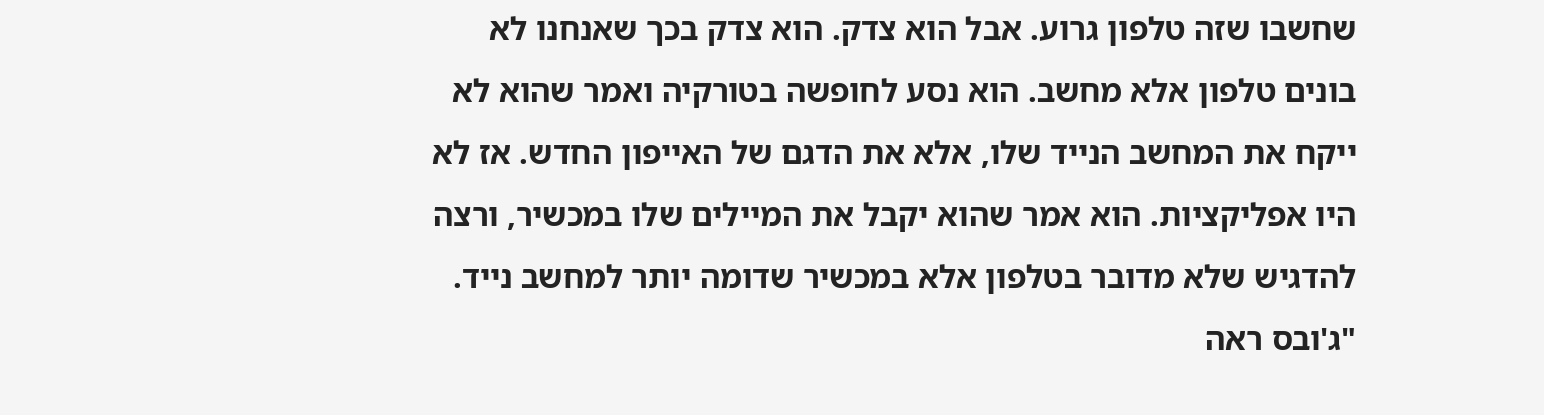שחשבו שזה טלפון גרוע. אבל הוא צדק. הוא צדק בכך שאנחנו לא בונים טלפון אלא מחשב. הוא נסע לחופשה בטורקיה ואמר שהוא לא ייקח את המחשב הנייד שלו, אלא את הדגם של האייפון החדש. אז לא היו אפליקציות. הוא אמר שהוא יקבל את המיילים שלו במכשיר, ורצה להדגיש שלא מדובר בטלפון אלא במכשיר שדומה יותר למחשב נייד.
"ג'ובס ראה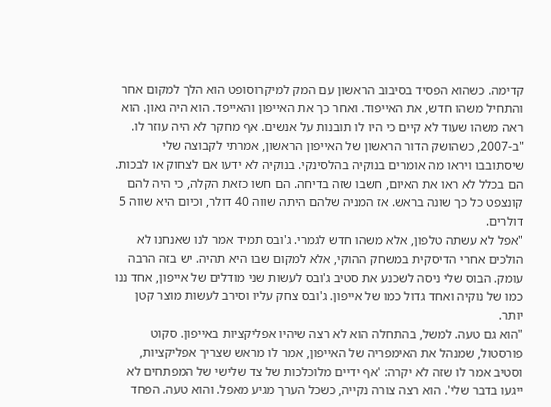קדימה. כשהוא הפסיד בסיבוב הראשון עם המק למיקרוסופט הוא הלך למקום אחר והתחיל משהו חדש, את האייפוד. ואחר כך את האייפון והאייפד. הוא היה גאון. הוא ראה משהו שעוד לא קיים כי היו לו תובנות על אנשים. אף מחקר לא היה עוזר לו.
"ב-2007, כשהושק הדור הראשון של האייפון הראשון, אמרתי לקבוצה שלי שיסתובבו ויראו מה אומרים בנוקיה בהלסינקי. בנוקיה לא ידעו אם לצחוק או לבכות. הם בכלל לא ראו את האיום, חשבו שזה בדיחה. הם חשו כזאת הקלה, כי היה להם קונצפט כל כך שונה בראש. אז המניה שלהם היתה שווה 40 דולר, וכיום היא שווה 5 דולרים.
"אפל לא עשתה טלפון, אלא משהו חדש לגמרי. ג'ובס תמיד אמר לנו שאנחנו לא הולכים אחרי הדיסקית במשחק ההוקי, אלא למקום שבו היא תהיה. יש בזה הרבה עומק. הבוס שלי ניסה לשכנע את סטיב ג'ובס לעשות שני מודלים של אייפון, אחד ננו כמו של נוקיה ואחד גדול כמו של אייפון. ג'ובס צחק עליו וסירב לעשות מוצר קטן יותר.
"הוא גם טעה. למשל, בהתחלה הוא לא רצה שיהיו אפליקציות באייפון. סקוט פורסטול, שמנהל את האימפריה של האייפון, אמר לו מראש שצריך אפליקציות, וסטיב אמר לו שזה לא יקרה: 'אף ידיים מלוכלכות של צד שלישי של המפתחים לא ייגעו בדבר שלי'. הוא רצה צורה נקייה, כשכל הערך מגיע מאפל. והוא טעה. הפחד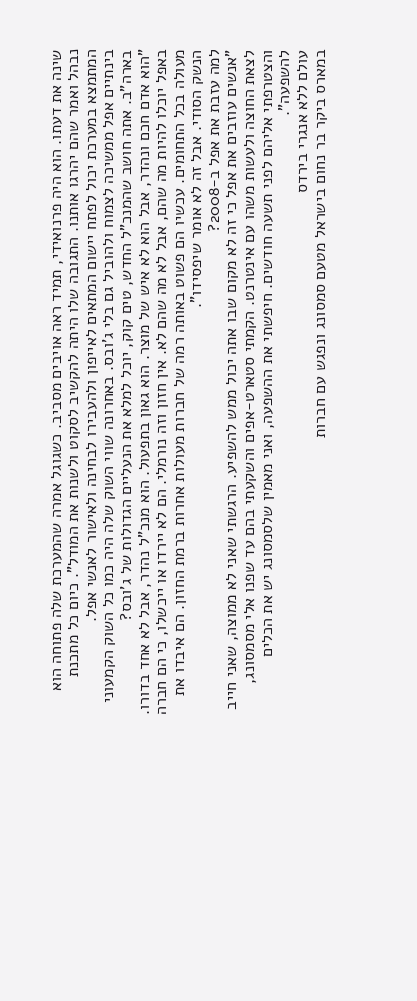שינה את דעתו. הוא היה פרנואידי, תמיד ראה אויבים מסביב. כשגוגל אמרה שהמערכת שלה פתוחה הוא נבהל ואמר שהם יהרגו אותנו. התגובה שלו היתה להקשיב לסקוט ולשנות את המודל". כיום כל מתכנת המתמצא במערכת יכול לפתח יישום המתאים לאייפון ולהעבירו לבחינה ולאישור לאנשי אפל.
בינתיים אפל ממשיכה לצמוח ולהוביל גם בלי ג'ובס. באחרונה שווי השוק שלה היה כמו כל השוק הקמעוני בארה"ב. אתה חושב שהמנכ"ל החדש, טים קוק, יוכל למלא את הנעליים הגדולות של ג'ובס?
"הוא אדם חכם ונהדר, אבל הוא לא איש של מוצר. הוא גאון בתפעול. הוא מנכ"ל נהדר, אבל לא אחד בדורו. באפל יוכלו להיות מה שהם, אבל לא מה שהם לא. אין חזון וזה נורמלי. הם לא יירדו או ייכשלו, כי הם חברה מעולה בכל התחומים. עכשיו הם פשוט באותה רמה של חברות מעולות אחרות ברמת החזון. הם איבדו את הנשק הסודי. אבל זה לא אומר שיפסידו".
למה עזבת את אפל ב-2008?
"אנשים עוזבים את אפל כי זה לא מקום שבו אתה יכול ממש להשפיע. הרגשתי שאני לא ממוצה, שאני חייב לצאת החוצה ולעשות משהו עם אינטרנט. הקמתי סטארט-אפים והשקעתי בהם עד שפנו אלי מסמסונג, והצטרפתי אליהם לפני תשעה חודשים. חיפשתי את ההשפעה, ואני מאמין שלסמסונג יש את הכלים להשפעה".
עולם ללא אנגרי בירדס
במארס ביקר בר נחום בישראל מטעם סמסונג ונפגש עם חברות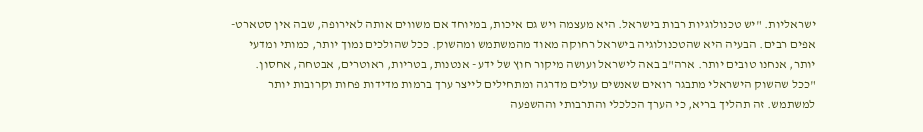ישראליות. "יש טכנולוגיות רבות בישראל. היא מעצמה ויש גם איכות, במיוחד אם משווים אותה לאירופה, שבה אין סטארט-אפים רבים. הבעיה היא שהטכנולוגיה בישראל רחוקה מאוד מהמשתמש ומהשוק. ככל שהולכים נמוך יותר, כמותי ומדעי יותר, אנחנו טובים יותר. ארה"ב באה לישראל ועושה מיקור חוץ של ידע - אנטנות, בטריות, ראוטרים, אבטחה, אחסון.
"ככל שהשוק הישראלי מתבגר רואים שאנשים עולים מדרגה ומתחילים לייצר ערך ברמות מדידות פחות וקרובות יותר למשתמש. זה תהליך בריא, כי הערך הכלכלי והתרבותי וההשפעה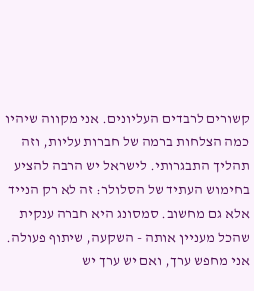קשורים לרבדים העליונים. אני מקווה שיהיו כמה הצלחות ברמה של חברות עליות, וזה תהליך התבגרותי. לישראל יש הרבה להציע בחימוש העתיד של הסלולר: זה לא רק הנייד אלא גם מחשוב. סמסונג היא חברה ענקית שהכל מעניין אותה - השקעה, שיתוף פעולה. אני מחפש ערך, ואם יש ערך יש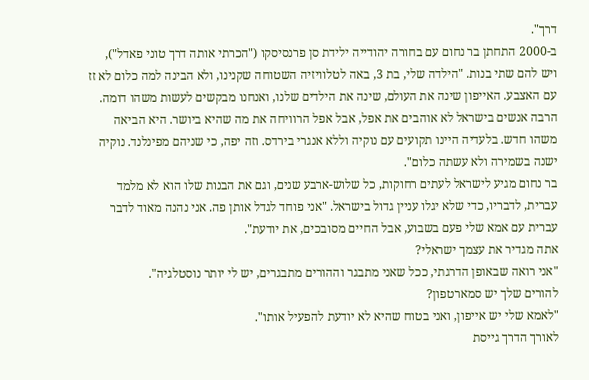דרך".
ב-2000 התחתן בר נחום עם בחורה יהודייה ילידת סן פרנסיסקו ("הכרתי אותה דרך טוני פאדל"), ויש להם שתי בנות. "הילדה שלי, בת 3, באה לטלוויזיה השטוחה שקנינו, ולא הבינה למה כלום לא זז עם האצבע. האייפון שינה את העולם, שינה את הילדים שלנו, ואנחנו מבקשים לעשות משהו דומה. הרבה אנשים בישראל לא אוהבים את אפל, אבל אפל הרוויחה את מה שהיא ביושר. היא הביאה משהו חדש. בלעדיה היינו תקועים עם נוקיה וללא אנגרי בירדס. וזה יפה, כי שניהם מפינלנד. נוקיה ישנה בשמירה ולא עשתה כלום".
בר נחום מגיע לישראל לעתים רחוקות, כל שלוש-ארבע שנים, וגם את הבנות שלו הוא לא מלמד עברית, לדבריו, כדי שלא יגלו עניין גדול בישראל. "אני פוחד לגדל אותן פה. אני נהנה מאוד לדבר עברית עם אמא שלי פעם בשבוע, אבל החיים מסובכים, את יודעת".
אתה מגדיר את עצמך ישראלי?
"אני רואה שבאופן הדרגתי, ככל שאני מתבגר וההורים מתבגרים, יש לי יותר נוסטלגיה".
להורים שלך יש סמארטפון?
"לאמא שלי יש אייפון, ואני בטוח שהיא לא יודעת להפעיל אותו".
לאורך הדרך גייסת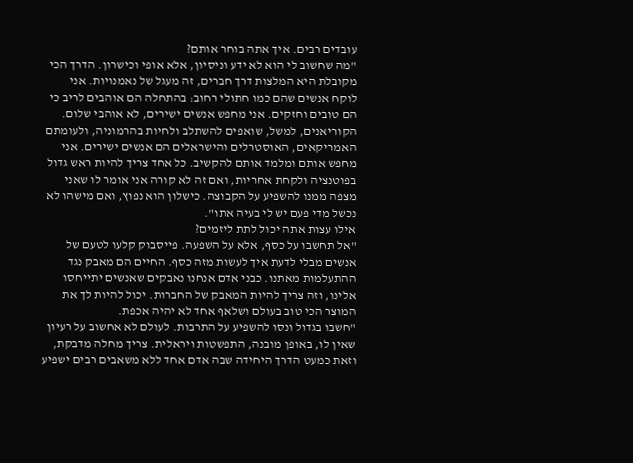עובדים רבים. איך אתה בוחר אותם?
"מה שחשוב לי הוא לא ידע וניסיון, אלא אופי וכישרון. הדרך הכי מקובלת היא המלצות דרך חברים, זה מעגל של נאמנויות. אני לוקח אנשים שהם כמו חתולי רחוב: בהתחלה הם אוהבים לריב כי הם טובים וחזקים. אני מחפש אנשים ישירים, לא אוהבי שלום. הקוריאנים, למשל, שואפים להשתלב ולחיות בהרמוניה, ולעומתם האמריקאים, האוסטרלים והישראלים הם אנשים ישירים. אני מחפש אותם ומלמד אותם להקשיב. כל אחד צריך להיות ראש גדול בפוטנציה ולקחת אחריות, ואם זה לא קורה אני אומר לו שאני מצפה ממנו להשפיע על הקבוצה. כישלון הוא נפוץ, ואם מישהו לא נכשל מדי פעם יש לי בעיה אתו".
אילו עצות אתה יכול לתת ליזמים?
"אל תחשבו על כסף, אלא על השפעה. פייסבוק קלעו לטעם של אנשים מבלי לדעת איך לעשות מזה כסף. החיים הם מאבק נגד ההתעלמות מאתנו. כבני אדם אנחנו נאבקים שאנשים יתייחסו אלינו, וזה צריך להיות המאבק של החברות. יכול להיות לך את המוצר הכי טוב בעולם ושלאף אחד לא יהיה אכפת.
"חשבו בגדול ונסו להשפיע על התרבות. לעולם לא אחשוב על רעיון שאין לו, באופן מובנה, התפשטות ויראלית. צריך מחלה מדבקת, וזאת כמעט הדרך היחידה שבה אדם אחד ללא משאבים רבים ישפיע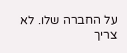על החברה שלו. לא צריך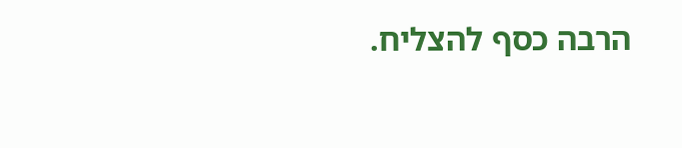הרבה כסף להצליח.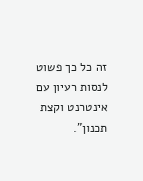זה כל כך פשוט לנסות רעיון עם אינטרנט וקצת תכנון".